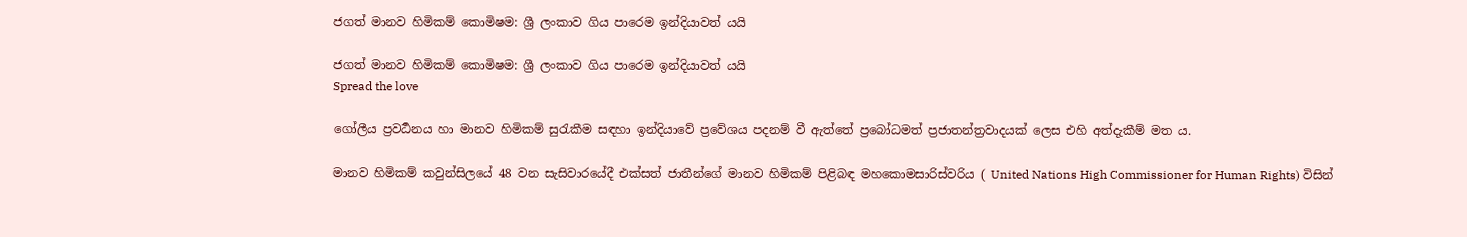ජගත් මානව හිමිකම් කොමිෂම: ශ්‍රී ලංකාව ගිය පාරෙම ඉන්දියාවත් යයි

ජගත් මානව හිමිකම් කොමිෂම: ශ්‍රී ලංකාව ගිය පාරෙම ඉන්දියාවත් යයි
Spread the love

ගෝලීය ප්‍රවර්‍ධනය හා මානව හිමිකම් සුරැකීම සඳහා ඉන්දියාවේ ප්‍රවේශය පදනම් වී ඇත්තේ ප්‍රබෝධමත් ප්‍රජාතන්ත්‍රවාදයක් ලෙස එහි අත්දැකීම් මත ය.

මානව හිමිකම් කවුන්සිලයේ 48 වන සැසිවාරයේදී එක්සත් ජාතීන්ගේ මානව හිමිකම් පිළිබඳ මහකොමසාරිස්වරිය ( United Nations High Commissioner for Human Rights) විසින්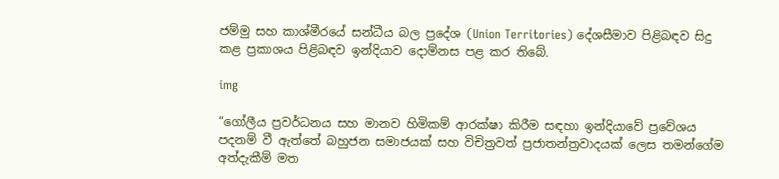ජම්මු සහ කාශ්මීරයේ සන්ධීය බල ප්‍රදේශ (Union Territories) දේශසීමාව පිළිබඳව සිදු කළ ප්‍රකාශය පිළිබඳව ඉන්දියාව දොම්නස පළ කර තිබේ.

img

“ගෝලීය ප්‍රවර්ධනය සහ මානව හිමිකම් ආරක්ෂා කිරීම සඳහා ඉන්දියාවේ ප්‍රවේශය පදනම් වී ඇත්තේ බහුජන සමාජයක් සහ විචිත්‍රවත් ප්‍රජාතන්ත්‍රවාදයක් ලෙස තමන්ගේම අත්දැකීම් මත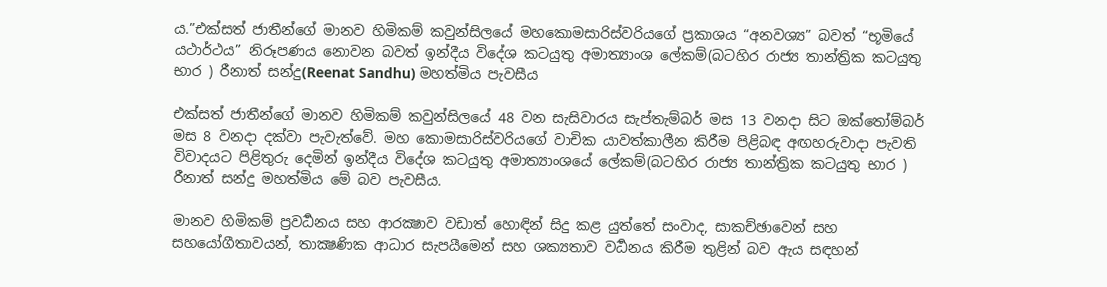ය.”එක්සත් ජාතීන්ගේ මානව හිමිකම් කවුන්සිලයේ මහකොමසාරිස්වරියගේ ප්‍රකාශය “අනවශ්‍ය” බවත් “භූමියේ යථාර්ථය” නිරූපණය නොවන බවත් ඉන්දීය විදේශ කටයුතු අමාත්‍යාංශ ලේකම්(බටහිර රාජ්‍ය තාන්ත්‍රික කටයුතු භාර ) රීනාත් සන්දු(Reenat Sandhu) මහත්මිය පැවසීය

එක්සත් ජාතීන්ගේ මානව හිමිකම් කවුන්සිලයේ 48 වන සැසිවාරය සැප්තැම්බර් මස 13 වනදා සිට ඔක්තෝම්බර් මස 8 වනදා දක්වා පැවැත්වේ. මහ කොමසාරිස්වරියගේ වාචික යාවත්කාලීන කිරීම පිළිබඳ අඟහරුවාදා පැවති විවාදයට පිළිතුරු දෙමින් ඉන්දීය විදේශ කටයුතු අමාත්‍යාංශයේ ලේකම්(බටහිර රාජ්‍ය තාන්ත්‍රික කටයුතු භාර ) රීනාත් සන්දු මහත්මිය මේ බව පැවසීය.

මානව හිමිකම් ප්‍රවර්‍ධනය සහ ආරක්‍ෂාව වඩාත් හොඳින් සිදු කළ යුත්තේ සංවාද, සාකච්ඡාවෙන් සහ සහයෝගීතාවයන්, තාක්‍ෂණික ආධාර සැපයීමෙන් සහ ශක්‍යතාව වර්‍ධනය කිරීම තුළින් බව ඇය සඳහන්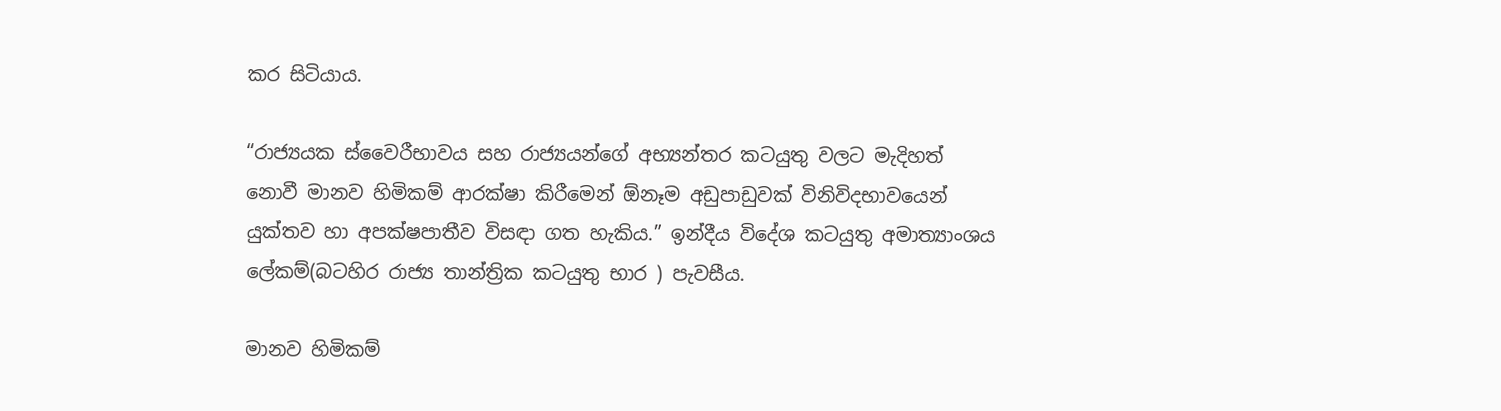කර සිටියාය.

“රාජ්‍යයක ස්වෛරීභාවය සහ රාජ්‍යයන්ගේ අභ්‍යන්තර කටයුතු වලට මැදිහත් නොවී මානව හිමිකම් ආරක්ෂා කිරීමෙන් ඕනෑම අඩුපාඩුවක් විනිවිදභාවයෙන් යුක්තව හා අපක්ෂපාතීව විසඳා ගත හැකිය.” ඉන්දීය විදේශ කටයුතු අමාත්‍යාංශය ලේකම්(බටහිර රාජ්‍ය තාන්ත්‍රික කටයුතු භාර ) පැවසීය.

මානව හිමිකම්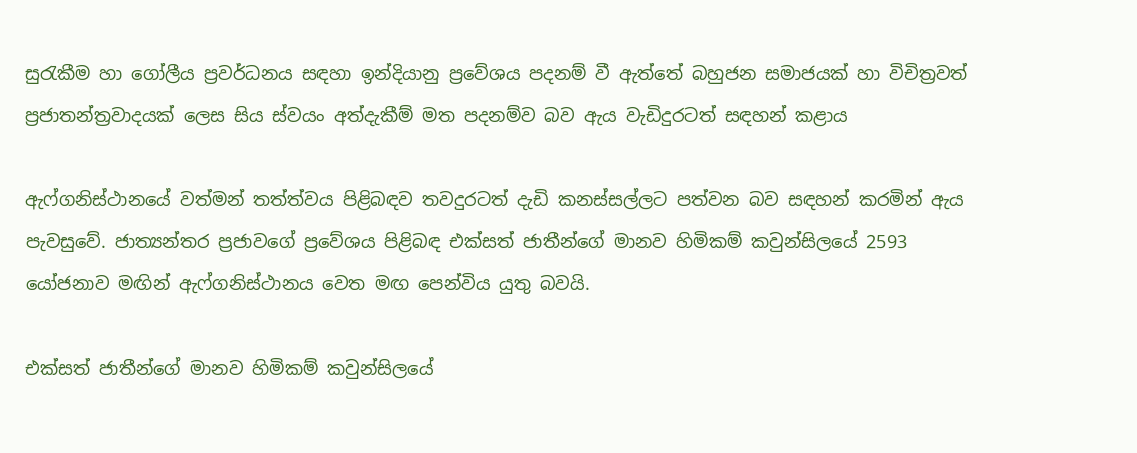සුරැකීම හා ගෝලීය ප්‍රවර්ධනය සඳහා ඉන්දියානු ප්‍රවේශය පදනම් වී ඇත්තේ බහුජන සමාජයක් හා විචිත්‍රවත් ප්‍රජාතන්ත්‍රවාදයක් ලෙස සිය ස්වයං අත්දැකීම් මත පදනම්ව බව ඇය වැඩිදුරටත් සඳහන් කළාය

ඇෆ්ගනිස්ථානයේ වත්මන් තත්ත්වය පිළිබඳව තවදුරටත් දැඩි කනස්සල්ලට පත්වන බව සඳහන් කරමින් ඇය පැවසුවේ. ජාත්‍යන්තර ප්‍රජාවගේ ප්‍රවේශය පිළිබඳ එක්සත් ජාතීන්ගේ මානව හිමිකම් කවුන්සිලයේ 2593 යෝජනාව මඟින් ඇෆ්ගනිස්ථානය වෙත මඟ පෙන්විය යුතු බවයි.

එක්සත් ජාතීන්ගේ මානව හිමිකම් කවුන්සිලයේ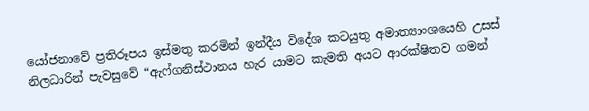යෝජනාවේ ප්‍රතිරූපය ඉස්මතු කරමින් ඉන්දීය විදේශ කටයුතු අමාත්‍යාංශයෙහි උසස් නිලධාරින් පැවසුවේ “ඇෆ්ගනිස්ථානය හැර යාමට කැමති අයට ආරක්ෂිතව ගමන්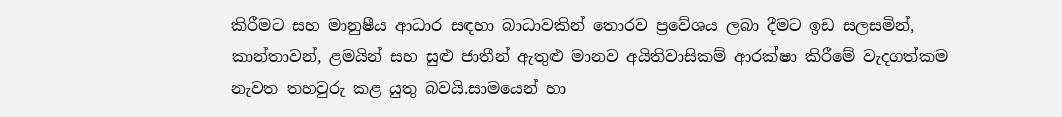කිරීමට සහ මානුෂීය ආධාර සඳහා බාධාවකින් තොරව ප්‍රවේශය ලබා දීමට ඉඩ සලසමින්, කාන්තාවන්, ළමයින් සහ සුළු ජාතීන් ඇතුළු මානව අයිතිවාසිකම් ආරක්ෂා කිරීමේ වැදගත්කම නැවත තහවුරු කළ යුතු බවයි.සාමයෙන් හා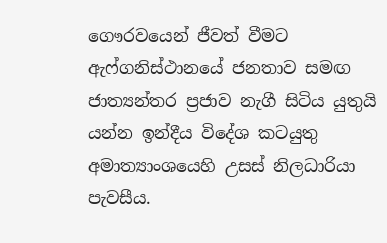ගෞරවයෙන් ජීවත් වීමට ඇෆ්ගනිස්ථානයේ ජනතාව සමඟ ජාත්‍යන්තර ප්‍රජාව නැගී සිටිය යුතුයි යන්න ඉන්දීය විදේශ කටයුතු අමාත්‍යාංශයෙහි උසස් නිලධාරියා පැවසීය.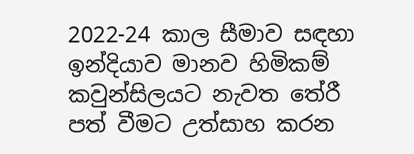2022-24 කාල සීමාව සඳහා ඉන්දියාව මානව හිමිකම් කවුන්සිලයට නැවත තේරී පත් වීමට උත්සාහ කරන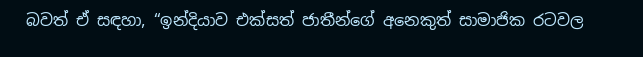බවත් ඒ සඳහා, “ඉන්දියාව එක්සත් ජාතීන්ගේ අනෙකුත් සාමාජික රටවල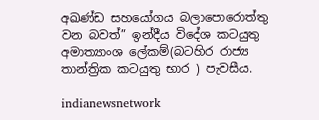අඛණ්ඩ සහයෝගය බලාපොරොත්තු වන බවත්” ඉන්දීය විදේශ කටයුතු අමාත්‍යාංශ ලේකම්(බටහිර රාජ්‍ය තාන්ත්‍රික කටයුතු භාර ) පැවසීය.

indianewsnetwork